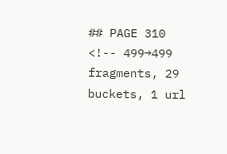## PAGE 310
<!-- 499→499 fragments, 29 buckets, 1 url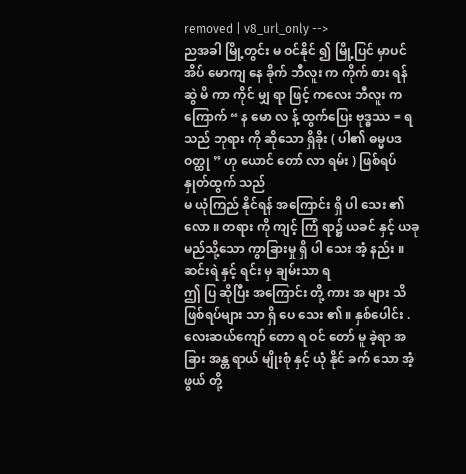removed | v8_url_only -->
ညအခါ မြို့တွင်း မ ဝင်နိုင် ၍ မြို့ပြင် မှာပင် အိပ် မောကျ နေ ခိုက် ဘီလူး က ကိုက် စား ရန်
ဆွဲ မိ ကာ ကိုင် မျှ ရာ ဖြင့် ကလေး ဘီလူး က ကြောက် “ န မော လ န့် ထွက်ပြေး ဗုဒ္ဓဿ = ရသည် ဘုရား ကို ဆိုသော ရှိခိုး ( ပါ၏ ဓမ္မပဒဝတ္ထု ” ဟု ယောင် တော် လာ ရမ်း ) ဖြစ်ရပ် နှုတ်ထွက် သည်
မ ယုံကြည် နိုင်ရန် အကြောင်း ရှိ ပါ သေး ၏ လော ။ တရား ကို ကျင့် ကြံ ရာ၌ ယခင် နှင့် ယခု
မည်သို့သော ကွာခြားမှု ရှိ ပါ သေး အံ့ နည်း ။
ဆင်းရဲ နှင့် ရင်း မှ ချမ်းသာ ရ
ဤ ပြ ဆိုပြီး အကြောင်း တို့ ကား အ များ သိ ဖြစ်ရပ်များ သာ ရှိ ပေ သေး ၏ ။ နှစ်ပေါင်း .
လေးဆယ်ကျော် တော ရ ဝင် တော် မူ ခဲ့ရာ အခြား အန္တ ရာယ် မျိုးစုံ နှင့် ယုံ နိုင် ခက် သော အံ့ဖွယ် တို့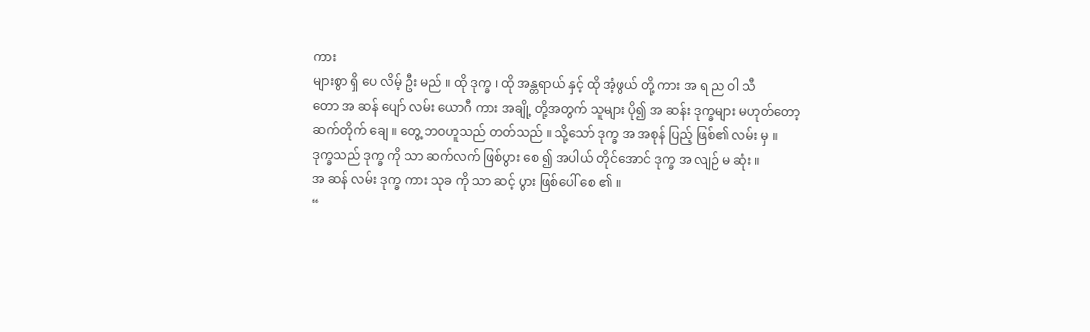ကား
များစွာ ရှိ ပေ လိမ့် ဦး မည် ။ ထို ဒုက္ခ ၊ ထို အန္တရာယ် နှင့် ထို အံ့ဖွယ် တို့ ကား အ ရ ည ဝါ သီ
တော အ ဆန် ပျော် လမ်း ယောဂီ ကား အချို့ တို့အတွက် သူများ ပို၍ အ ဆန်း ဒုက္ခများ မဟုတ်တော့ ဆက်တိုက် ချေ ။ တွေ့ ဘဝဟူသည် တတ်သည် ။ သို့သော် ဒုက္ခ အ အစုန် ပြည့် ဖြစ်၏ လမ်း မှ ။
ဒုက္ခသည် ဒုက္ခ ကို သာ ဆက်လက် ဖြစ်ပွား စေ ၍ အပါယ် တိုင်အောင် ဒုက္ခ အ လျဉ် မ ဆုံး ။
အ ဆန် လမ်း ဒုက္ခ ကား သုခ ကို သာ ဆင့် ပွား ဖြစ်ပေါ် စေ ၏ ။
“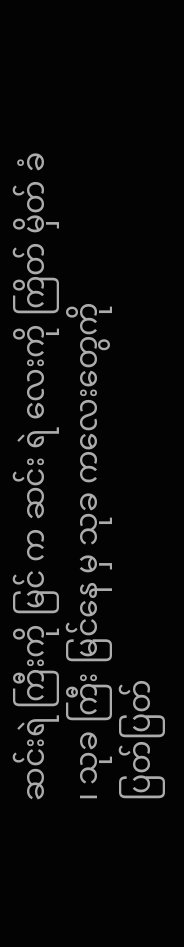ဆင်းရဲ ကြီးကို မြင် က ဆင်း ရဲ လေးကို ကြိတ် မှိတ် ခံ ၊ သုခ ကြီး မြင်နေ မှ သုခ ကလေးတွေကို
ပြတ်ပြတ်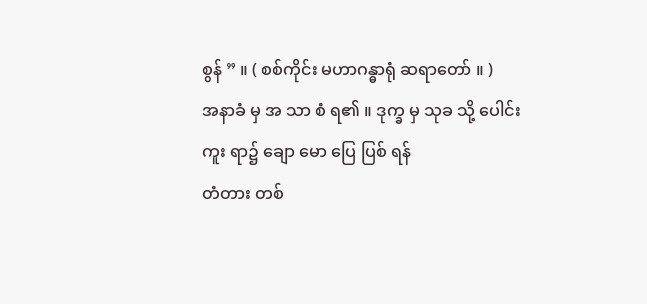စွန် ” ။ ( စစ်ကိုင်း မဟာဂန္ဓာရုံ ဆရာတော် ။ )
အနာခံ မှ အ သာ စံ ရ၏ ။ ဒုက္ခ မှ သုခ သို့ ပေါင်းကူး ရာ၌ ချော မော ပြေ ပြစ် ရန်
တံတား တစ်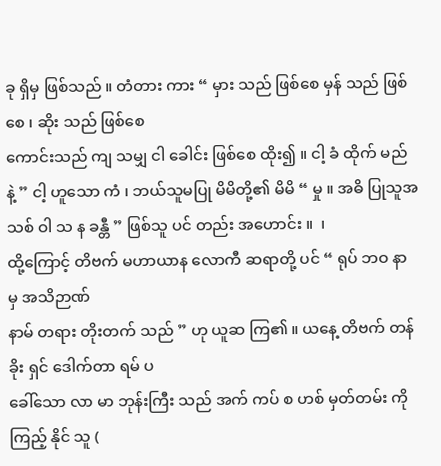ခု ရှိမှ ဖြစ်သည် ။ တံတား ကား “ မှား သည် ဖြစ်စေ မှန် သည် ဖြစ်စေ ၊ ဆိုး သည် ဖြစ်စေ
ကောင်းသည် ကျ သမျှ ငါ ခေါင်း ဖြစ်စေ ထိုး၍ ။ ငါ့ ခံ ထိုက် မည် နဲ့ ” ငါ့ ဟူသော ကံ ၊ ဘယ်သူမပြု မိမိတို့၏ မိမိ “ မှု ။ အဓိ ပြုသူအသစ် ဝါ သ န ခန္တီ ” ဖြစ်သူ ပင် တည်း အဟောင်း ။  ၊
ထို့ကြောင့် တိဗက် မဟာယာန လောကီ ဆရာတို့ ပင် “ ရုပ် ဘဝ နာ မှ အသိဉာဏ်
နာမ် တရား တိုးတက် သည် ” ဟု ယူဆ ကြ၏ ။ ယနေ့ တိဗက် တန်ခိုး ရှင် ဒေါက်တာ ရမ် ပ
ခေါ်သော လာ မာ ဘုန်းကြီး သည် အက် ကပ် စ ဟစ် မှတ်တမ်း ကို ကြည့် နိုင် သူ (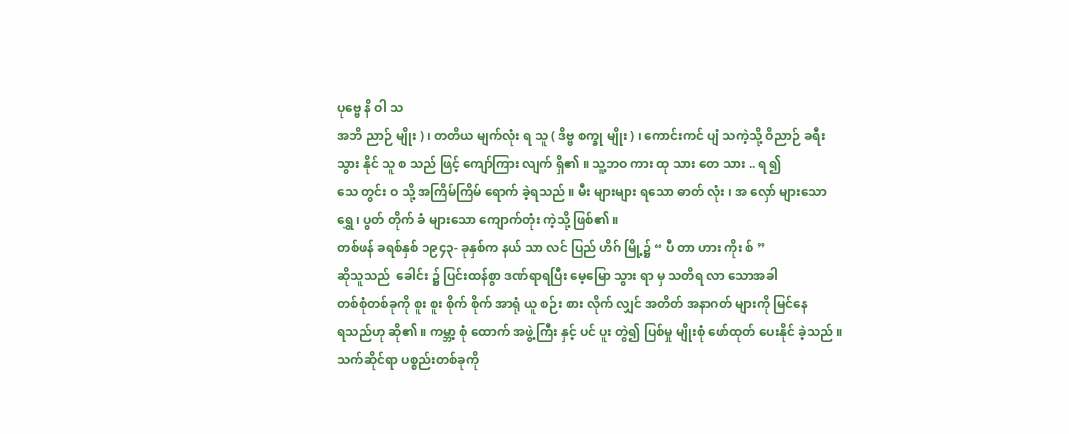ပုဗ္ဗေ နိ ဝါ သ
အဘိ ညာဉ် မျိုး ) ၊ တတိယ မျက်လုံး ရ သူ ( ဒိဗ္ဗ စက္ခု မျိုး ) ၊ ကောင်းကင် ပျံ သကဲ့သို့ ဝိညာဉ် ခရီး
သွား နိုင် သူ စ သည် ဖြင့် ကျော်ကြား လျက် ရှိ၏ ။ သူ့ဘဝ ကား ထု သား တေ သား .. ရ ၍
သေ တွင်း ဝ သို့ အကြိမ်ကြိမ် ရောက် ခဲ့ရသည် ။ မီး များများ ရသော ဓာတ် လုံး ၊ အ လှော် များသော
ရွှေ ၊ ပွတ် တိုက် ခံ များသော ကျောက်တုံး ကဲ့သို့ ဖြစ်၏ ။
တစ်ဖန် ခရစ်နှစ် ၁၉၄၃- ခုနှစ်က နယ် သာ လင် ပြည် ဟိဂ် မြို့၌ “ ပီ တာ ဟား ကိုး စ် ”
ဆိုသူသည်  ခေါင်း ၌ ပြင်းထန်စွာ ဒဏ်ရာရပြီး မေ့မြော သွား ရာ မှ သတိရ လာ သောအခါ
တစ်စုံတစ်ခုကို စူး စူး စိုက် စိုက် အာရုံ ယူ စဉ်း စား လိုက် လျှင် အတိတ် အနာဂတ် များကို မြင်နေ
ရသည်ဟု ဆို၏ ။ ကမ္ဘာ့ စုံ ထောက် အဖွဲ့ကြီး နှင့် ပင် ပူး တွဲ၍ ပြစ်မှု မျိုးစုံ ဖော်ထုတ် ပေးနိုင် ခဲ့သည် ။
သက်ဆိုင်ရာ ပစ္စည်းတစ်ခုကို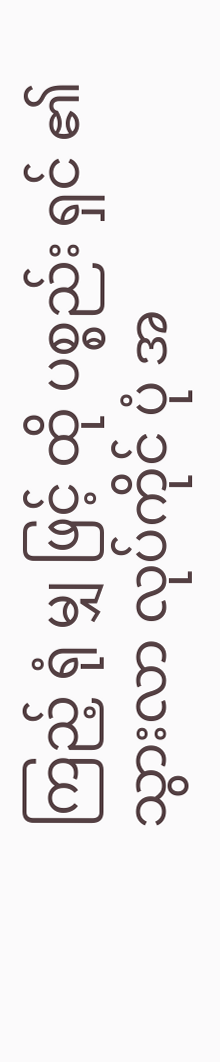ကြည့် ရုံ မျှ ဖြင့် ထို ပစ္စည်း ရှင် ၏ သွားလာ လုပ်ကိုင် ပုံ အ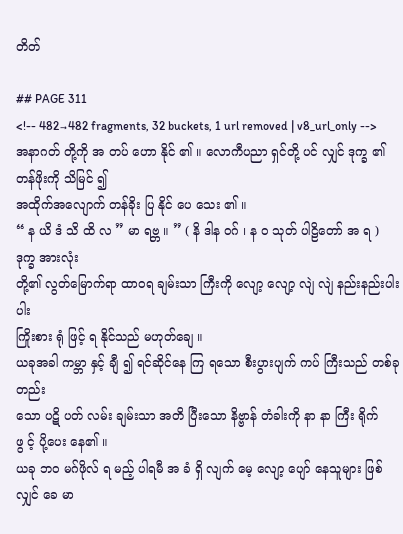တိတ်

## PAGE 311
<!-- 482→482 fragments, 32 buckets, 1 url removed | v8_url_only -->
အနာဂတ် တို့ကို အ တပ် ဟော နိုင် ၏ ။ လောကီပညာ ရှင်တို့ ပင် လျှင် ဒုက္ခ ၏ တန်ဖိုးကို သိမြင် ၍
အထိုက်အလျောက် တန်ခိုး ပြ နိုင် ပေ သေး ၏ ။
“ န ယိ ဒံ သိ ထိ လ ” မာ ရဗ္ဘ ။ ” ( နိ ဒါန ဝဂ် ၊ န ဝ သုတ် ပါဠိတော် အ ရ ) ဒုက္ခ အားလုံး
တို့၏ လွတ်မြောက်ရာ ထာဝရ ချမ်းသာ ကြီးကို လျော့ လျော့ လျဲ လျဲ နည်းနည်းပါးပါး
ကြိုးစား ရုံ ဖြင့် ရ နိုင်သည် မဟုတ်ချေ ။
ယခုအခါ ကမ္ဘာ နှင့် ချီ ၍ ရင်ဆိုင်နေ ကြ ရသော စီးပွားပျက် ကပ် ကြီးသည် တစ်ခုတည်း
သော ပဋိ ပတ် လမ်း ချမ်းသာ အတိ ပြီးသော နိဗ္ဗာန် တံခါးကို နာ နာ ကြီး ရိုက် ဖွ င့် ပို့ပေး နေ၏ ။
ယခု ဘဝ မဂ်ဖိုလ် ရ မည့် ပါရမီ အ ခံ ရှိ လျက် မေ့ လျော့ ပျော် နေသူများ ဖြစ်လျှင် ခေ မာ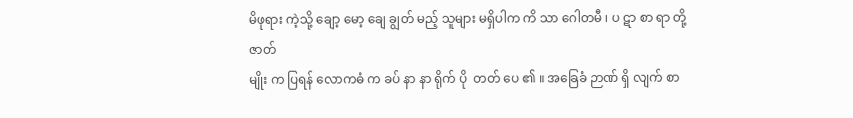မိဖုရား ကဲ့သို့ ချော့ မော့ ချေ ချွတ် မည့် သူများ မရှိပါက ကိ သာ ဂေါတမီ ၊ ပ ဋာ စာ ရာ တို့ ဇာတ်
မျိုး က ပြရန် လောကဓံ က ခပ် နာ နာ ရိုက် ပို  တတ် ပေ ၏ ။ အခြေခံ ဉာဏ် ရှိ လျက် စာ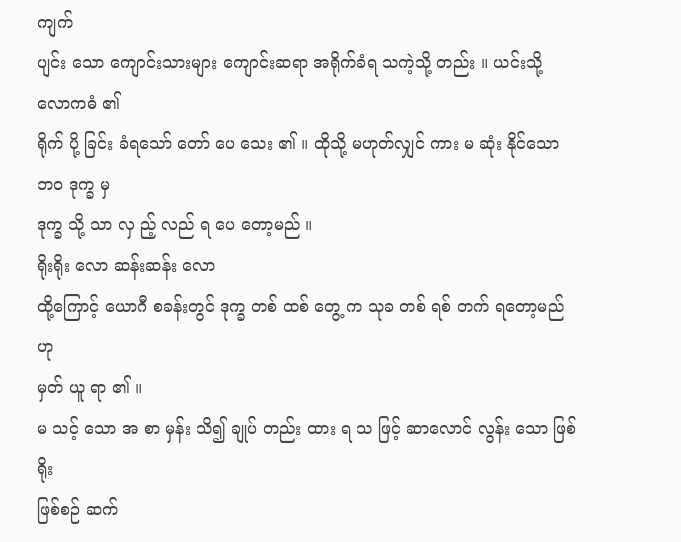ကျက်
ပျင်း သော ကျောင်းသားများ ကျောင်းဆရာ အရိုက်ခံရ သကဲ့သို့ တည်း ။ ယင်းသို့ လောကဓံ ၏
ရိုက် ပို့ ခြင်း ခံရသော် တော် ပေ သေး ၏ ။ ထိုသို့ မဟုတ်လျှင် ကား မ ဆုံး နိုင်သော ဘဝ ဒုက္ခ မှ
ဒုက္ခ သို့ သာ လှ ည့် လည် ရ ပေ တော့မည် ။
ရိုးရိုး လော ဆန်းဆန်း လော
ထို့ကြောင့် ယောဂီ စခန်းတွင် ဒုက္ခ တစ် ထစ် တွေ့ က သုခ တစ် ရစ် တက် ရတော့မည် ဟု
မှတ် ယူ ရာ ၏ ။
မ သင့် သော အ စာ မှန်း သိ၍ ချုပ် တည်း ထား ရ သ ဖြင့် ဆာလောင် လွန်း သော ဖြစ် ရိုး
ဖြစ်စဉ် ဆက်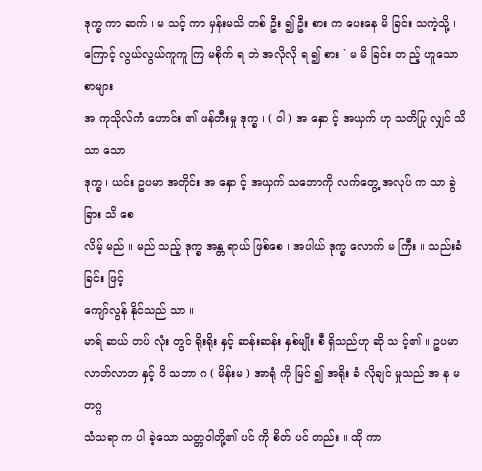ဒုက္ခ ကာ ဆက် ၊ မ သင့် ကာ မှန်းမသိ တစ် ဦး ၍ ဦး စား က ပေးနေ မိ ခြင်း သကဲ့သို့ ၊ ကြောင့် လွယ်လွယ်ကူကူ ကြ မစိုက် ရ ဘဲ အလိုလို ရ ၍ စား ` မ မိ ခြင်း တ ည့် ဟူသော စာများ
အ ကုသိုလ်ကံ ဟောင်း ၏ ဖန်တီးမှု ဒုက္ခ ၊ ( ဝါ ) အ နှော င့် အယှက် ဟု သတိပြု လျှင် သိသာ သော
ဒုက္ခ ၊ ယင်း ဥပမာ အတိုင်း အ နှော င့် အယှက် သဘောကို လက်တွေ့ အလုပ် က သာ ခွဲခြား သိ စေ
လိမ့် မည် ။ မည် သည့် ဒုက္ခ အန္တ ရာယ် ဖြစ်စေ ၊ အပါယ် ဒုက္ခ လောက် မ ကြီး ။ သည်းခံခြင်း ဖြင့်
ကျော်လွန် နိုင်သည် သာ ။
မာရ် ဆယ် တပ် လုံး တွင် ရိုးရိုး နှင့် ဆန်းဆန်း နှစ်မျိုး စီ ရှိသည်ဟု ဆို သ င့်၏ ။ ဥပမာ
လာဘ်လာဘ နှင့် ဝိ သဘာ ဂ ( မိန်းမ ) အာရုံ ကို မြင် ၍ အရိုး ခံ လိုချင် မှုသည် အ န မ တဂ္ဂ
သံသရာ က ပါ ခဲ့သော သတ္တဝါတို့၏ ပင် ကို စိတ် ပင် တည်း ။ ထို ကာ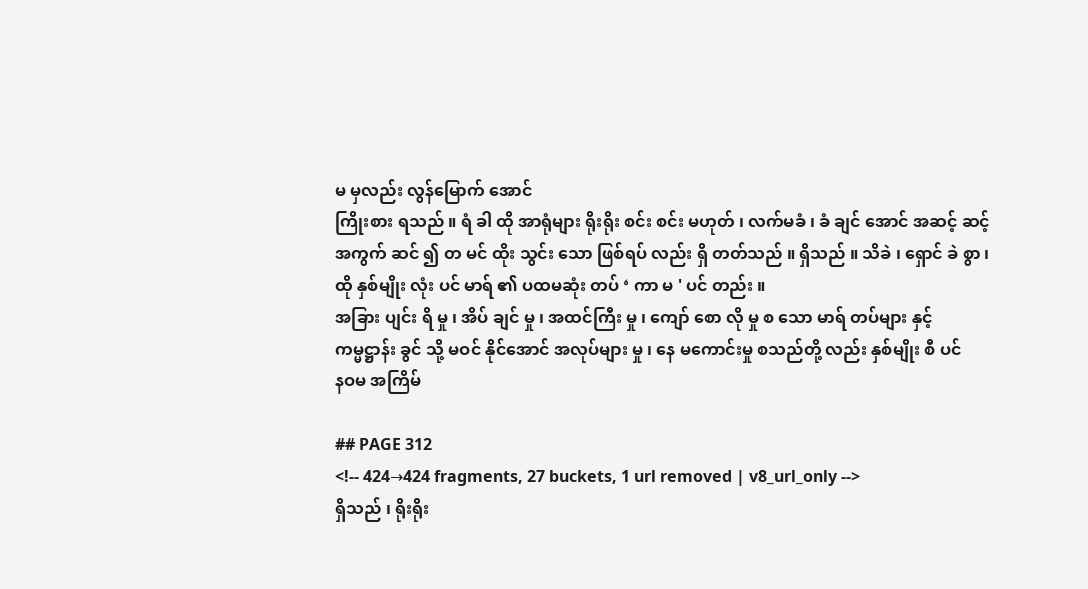မ မှလည်း လွန်မြောက် အောင်
ကြိုးစား ရသည် ။ ရံ ခါ ထို အာရုံများ ရိုးရိုး စင်း စင်း မဟုတ် ၊ လက်မခံ ၊ ခံ ချင် အောင် အဆင့် ဆင့်
အကွက် ဆင် ၍ တ မင် ထိုး သွင်း သော ဖြစ်ရပ် လည်း ရှိ တတ်သည် ။ ရှိသည် ။ သိခဲ ၊ ရှောင် ခဲ စွာ ၊
ထို နှစ်မျိုး လုံး ပင် မာရ် ၏ ပထမဆုံး တပ် ‘ ကာ မ ' ပင် တည်း ။
အခြား ပျင်း ရိ မှု ၊ အိပ် ချင် မှု ၊ အထင်ကြီး မှု ၊ ကျော် စော လို မှု စ သော မာရ် တပ်များ နှင့်
ကမ္မဋ္ဌာန်း ခွင် သို့ မဝင် နိုင်အောင် အလုပ်များ မှု ၊ နေ မကောင်းမှု စသည်တို့ လည်း နှစ်မျိုး စီ ပင်
နဝမ အကြိမ်

## PAGE 312
<!-- 424→424 fragments, 27 buckets, 1 url removed | v8_url_only -->
ရှိသည် ၊ ရိုးရိုး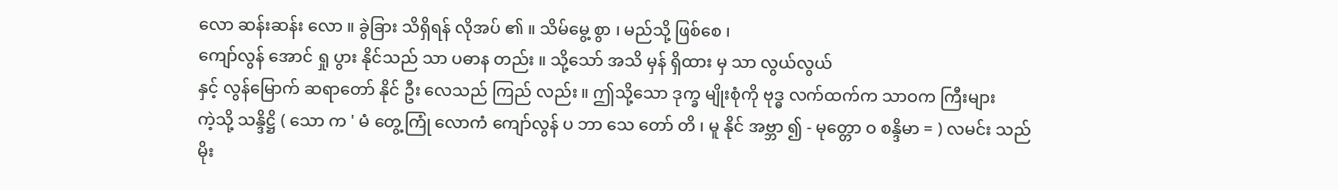လော ဆန်းဆန်း လော ။ ခွဲခြား သိရှိရန် လိုအပ် ၏ ။ သိမ်မွေ့ စွာ ၊ မည်သို့ ဖြစ်စေ ၊
ကျော်လွန် အောင် ရှု ပွား နိုင်သည် သာ ပဓာန တည်း ။ သို့သော် အသိ မှန် ရှိထား မှ သာ လွယ်လွယ်
နှင့် လွန်မြောက် ဆရာတော် နိုင် ဦး လေသည် ကြည် လည်း ။ ဤသို့သော ဒုက္ခ မျိုးစုံကို ဗုဒ္ဓ လက်ထက်က သာဝက ကြီးများ
ကဲ့သို့ သန္ဒိဋ္ဌိ ( သော က ' မံ တွေ့ကြုံ လောကံ ကျော်လွန် ပ ဘာ သေ တော် တိ ၊ မူ နိုင် အဗ္ဘာ ၍ - မုတ္တော ဝ စန္ဒိမာ = ) လမင်း သည်
မိုး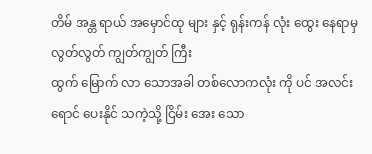တိမ် အန္တ ရာယ် အမှောင်ထု များ နှင့် ရုန်းကန် လုံး ထွေး နေရာမှ လွတ်လွတ် ကျွတ်ကျွတ် ကြီး
ထွက် မြောက် လာ သောအခါ တစ်လောကလုံး ကို ပင် အလင်းရောင် ပေးနိုင် သကဲ့သို့ ငြိမ်း အေး သော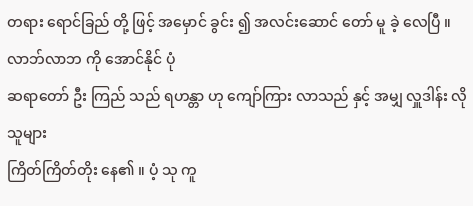တရား ရောင်ခြည် တို့ ဖြင့် အမှောင် ခွင်း ၍ အလင်းဆောင် တော် မူ ခဲ့ လေပြီ ။
လာဘ်လာဘ ကို အောင်နိုင် ပုံ
ဆရာတော် ဦး ကြည် သည် ရဟန္တာ ဟု ကျော်ကြား လာသည် နှင့် အမျှ လှူဒါန်း လိုသူများ
ကြိတ်ကြိတ်တိုး နေ၏ ။ ပံ့ သု ကူ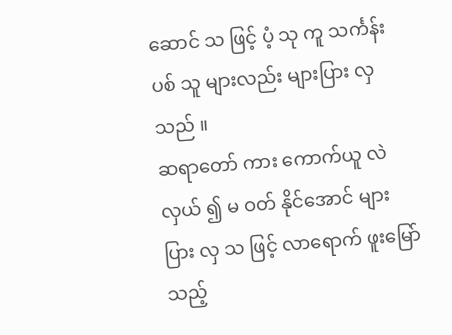ဆောင် သ ဖြင့် ပံ့ သု ကူ သင်္ကန်း ပစ် သူ များလည်း များပြား လှသည် ။
ဆရာတော် ကား ကောက်ယူ လဲလှယ် ၍ မ ဝတ် နိုင်အောင် များပြား လှ သ ဖြင့် လာရောက် ဖူးမြော်
သည့်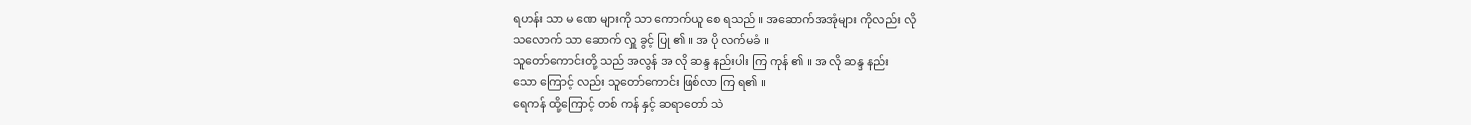ရဟန်း သာ မ ဏေ များကို သာ ကောက်ယူ စေ ရသည် ။ အဆောက်အအုံများ ကိုလည်း လို
သလောက် သာ ဆောက် လှူ ခွင့် ပြု ၏ ။ အ ပို လက်မခံ ။
သူတော်ကောင်းတို့ သည် အလွန် အ လို ဆန္ဒ နည်းပါး ကြ ကုန် ၏ ။ အ လို ဆန္ဒ နည်း
သော ကြောင့် လည်း သူတော်ကောင်း ဖြစ်လာ ကြ ရ၏ ။
ရေကန် ထို့ကြောင့် တစ် ကန် နှင့် ဆရာတော် သဲ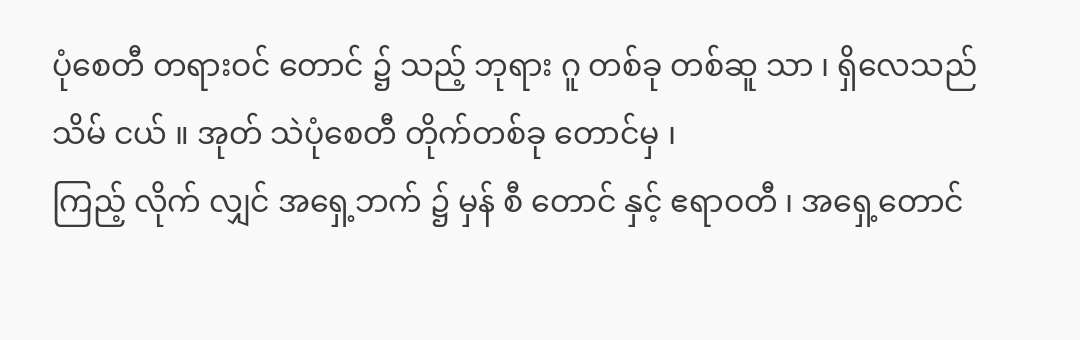ပုံစေတီ တရားဝင် တောင် ၌ သည့် ဘုရား ဂူ တစ်ခု တစ်ဆူ သာ ၊ ရှိလေသည် သိမ် ငယ် ။ အုတ် သဲပုံစေတီ တိုက်တစ်ခု တောင်မှ ၊
ကြည့် လိုက် လျှင် အရှေ့ဘက် ၌ မှန် စီ တောင် နှင့် ဧရာဝတီ ၊ အရှေ့တောင်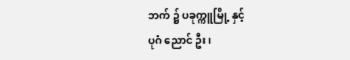ဘက် ၌ ပခုက္ကူမြို့ နှင့်
ပုဂံ ညောင် ဦး ၊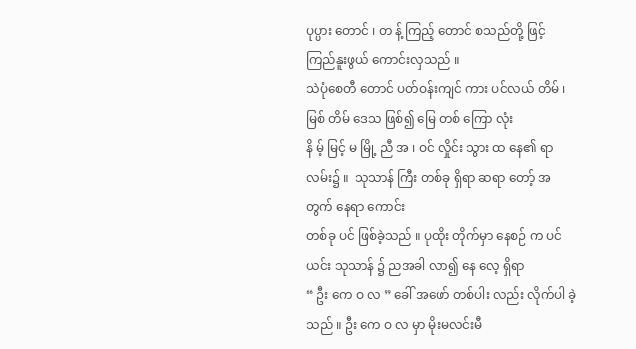ပုပ္ပား တောင် ၊ တ န့် ကြည့် တောင် စသည်တို့ ဖြင့် ကြည်နူးဖွယ် ကောင်းလှသည် ။
သဲပုံစေတီ တောင် ပတ်ဝန်းကျင် ကား ပင်လယ် တိမ် ၊ မြစ် တိမ် ဒေသ ဖြစ်၍ မြေ တစ် ကြော လုံး
နိ မ့် မြင့် မ မြို့ ညီ အ ၊ ဝင် လှိုင်း သွား ထ နေ၏ ရာ လမ်း၌ ။  သုသာန် ကြီး တစ်ခု ရှိရာ ဆရာ တော့် အတွက် နေရာ ကောင်း
တစ်ခု ပင် ဖြစ်ခဲ့သည် ။ ပုထိုး တိုက်မှာ နေစဉ် က ပင် ယင်း သုသာန် ၌ ညအခါ လာ၍ နေ လေ့ ရှိရာ
“ ဦး ကေ ဝ လ ” ခေါ် အဖော် တစ်ပါး လည်း လိုက်ပါ ခဲ့သည် ။ ဦး ကေ ဝ လ မှာ မိုးမလင်းမီ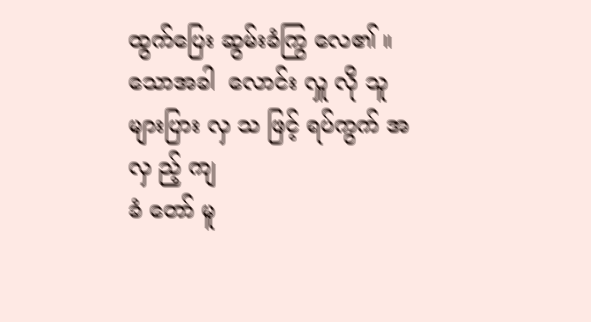ထွက်ပြေး ဆွမ်းခံကြွ လေ၏ ။ သောအခါ  လောင်း လှူ လို သူ များပြား လှ သ ဖြင့် ရပ်ကွက် အ လှ ည့် ကျ
ခံ တော် မူ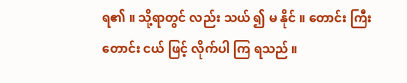ရ၏ ။ သို့ရာတွင် လည်း သယ် ၍ မ နိုင် ။ တောင်း ကြီး တောင်း ငယ် ဖြင့် လိုက်ပါ ကြ ရသည် ။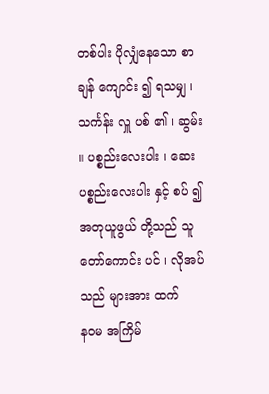တစ်ပါး ပိုလျှံနေသော စာ ချန် ကျောင်း ၍ ရသမျှ ၊ သင်္ကန်း လှူ ပစ် ၏ ၊ ဆွမ်း ။ ပစ္စည်းလေးပါး ၊ ဆေး ပစ္စည်းလေးပါး နှင့် စပ် ၍ အတုယူဖွယ် တို့သည် သူတော်ကောင်း ပင် ၊ လိုအပ်သည် များအား ထက်
နဝမ အကြိမ်